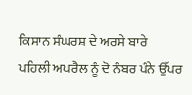ਕਿਸਾਨ ਸੰਘਰਸ਼ ਦੇ ਅਰਸੇ ਬਾਰੇ
ਪਹਿਲੀ ਅਪਰੈਲ ਨੂੰ ਦੋ ਨੰਬਰ ਪੰਨੇ ਉੱਪਰ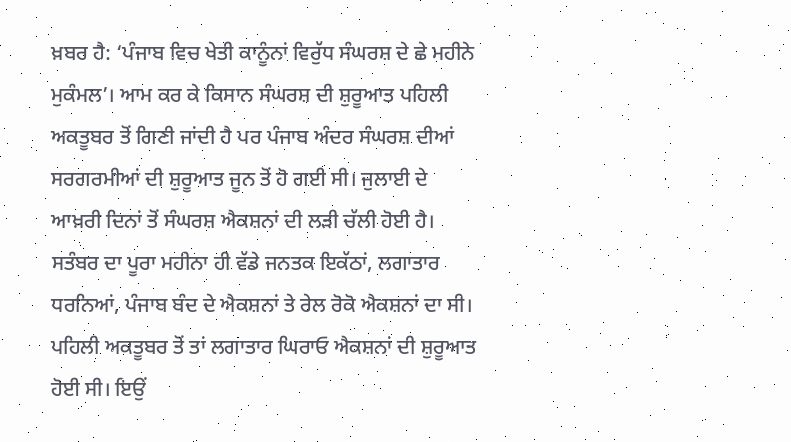ਖ਼ਬਰ ਹੈ: ‘ਪੰਜਾਬ ਵਿਚ ਖੇਤੀ ਕਾਨੂੰਨਾਂ ਵਿਰੁੱਧ ਸੰਘਰਸ਼ ਦੇ ਛੇ ਮਹੀਨੇ ਮੁਕੰਮਲ’। ਆਮ ਕਰ ਕੇ ਕਿਸਾਨ ਸੰਘਰਸ਼ ਦੀ ਸ਼ੁਰੂਆਤ ਪਹਿਲੀ ਅਕਤੂਬਰ ਤੋਂ ਗਿਣੀ ਜਾਂਦੀ ਹੈ ਪਰ ਪੰਜਾਬ ਅੰਦਰ ਸੰਘਰਸ਼ ਦੀਆਂ ਸਰਗਰਮੀਆਂ ਦੀ ਸ਼ੁਰੂਆਤ ਜੂਨ ਤੋਂ ਹੋ ਗਈ ਸੀ। ਜੁਲਾਈ ਦੇ ਆਖ਼ਰੀ ਦਿਨਾਂ ਤੋਂ ਸੰਘਰਸ਼ ਐਕਸ਼ਨਾਂ ਦੀ ਲੜੀ ਚੱਲੀ ਹੋਈ ਹੈ। ਸਤੰਬਰ ਦਾ ਪੂਰਾ ਮਹੀਨਾ ਹੀ ਵੱਡੇ ਜਨਤਕ ਇਕੱਠਾਂ, ਲਗਾਤਾਰ ਧਰਨਿਆਂ, ਪੰਜਾਬ ਬੰਦ ਦੇ ਐਕਸ਼ਨਾਂ ਤੇ ਰੇਲ ਰੋਕੋ ਐਕਸ਼ਨਾਂ ਦਾ ਸੀ। ਪਹਿਲੀ ਅਕਤੂਬਰ ਤੋਂ ਤਾਂ ਲਗਾਤਾਰ ਘਿਰਾਓ ਐਕਸ਼ਨਾਂ ਦੀ ਸ਼ੁਰੂਆਤ ਹੋਈ ਸੀ। ਇਉਂ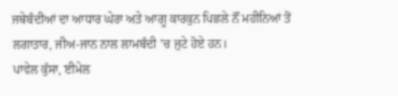ਜਥੇਬੰਦੀਆਂ ਦਾ ਆਧਾਰ ਘੇਰਾ ਅਤੇ ਆਗੂ ਕਾਰਕੁਨ ਪਿਛਲੇ ਨੌਂ ਮਹੀਨਿਆਂ ਤੋਂ ਲਗਾਤਾਰ, ਜੀਅ-ਜਾਨ ਨਾਲ ਲਾਮਬੰਦੀ ’ਚ ਜੁਟੇ ਹੋਏ ਹਨ।
ਪਾਵੇਲ ਕੁੱਸਾ, ਈਮੇਲ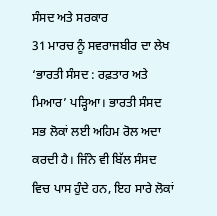ਸੰਸਦ ਅਤੇ ਸਰਕਾਰ
31 ਮਾਰਚ ਨੂੰ ਸਵਰਾਜਬੀਰ ਦਾ ਲੇਖ ‘ਭਾਰਤੀ ਸੰਸਦ : ਰਫ਼ਤਾਰ ਅਤੇ ਮਿਆਰ’ ਪੜ੍ਹਿਆ। ਭਾਰਤੀ ਸੰਸਦ ਸਭ ਲੋਕਾਂ ਲਈ ਅਹਿਮ ਰੋਲ ਅਦਾ ਕਰਦੀ ਹੈ। ਜਿੰਨੇ ਵੀ ਬਿੱਲ ਸੰਸਦ ਵਿਚ ਪਾਸ ਹੁੰਦੇ ਹਨ, ਇਹ ਸਾਰੇ ਲੋਕਾਂ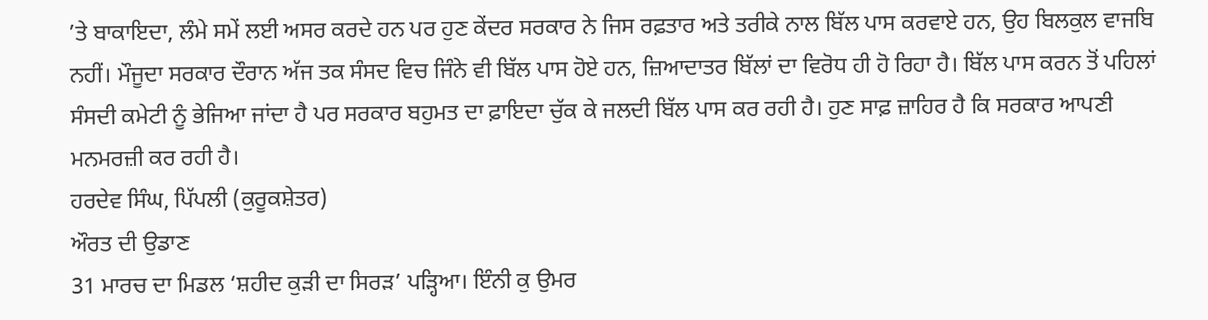’ਤੇ ਬਾਕਾਇਦਾ, ਲੰਮੇ ਸਮੇਂ ਲਈ ਅਸਰ ਕਰਦੇ ਹਨ ਪਰ ਹੁਣ ਕੇਂਦਰ ਸਰਕਾਰ ਨੇ ਜਿਸ ਰਫ਼ਤਾਰ ਅਤੇ ਤਰੀਕੇ ਨਾਲ ਬਿੱਲ ਪਾਸ ਕਰਵਾਏ ਹਨ, ਉਹ ਬਿਲਕੁਲ ਵਾਜਬਿ ਨਹੀਂ। ਮੌਜੂਦਾ ਸਰਕਾਰ ਦੌਰਾਨ ਅੱਜ ਤਕ ਸੰਸਦ ਵਿਚ ਜਿੰਨੇ ਵੀ ਬਿੱਲ ਪਾਸ ਹੋਏ ਹਨ, ਜ਼ਿਆਦਾਤਰ ਬਿੱਲਾਂ ਦਾ ਵਿਰੋਧ ਹੀ ਹੋ ਰਿਹਾ ਹੈ। ਬਿੱਲ ਪਾਸ ਕਰਨ ਤੋਂ ਪਹਿਲਾਂ ਸੰਸਦੀ ਕਮੇਟੀ ਨੂੰ ਭੇਜਿਆ ਜਾਂਦਾ ਹੈ ਪਰ ਸਰਕਾਰ ਬਹੁਮਤ ਦਾ ਫ਼ਾਇਦਾ ਚੁੱਕ ਕੇ ਜਲਦੀ ਬਿੱਲ ਪਾਸ ਕਰ ਰਹੀ ਹੈ। ਹੁਣ ਸਾਫ਼ ਜ਼ਾਹਿਰ ਹੈ ਕਿ ਸਰਕਾਰ ਆਪਣੀ ਮਨਮਰਜ਼ੀ ਕਰ ਰਹੀ ਹੈ।
ਹਰਦੇਵ ਸਿੰਘ, ਪਿੱਪਲੀ (ਕੁਰੂਕਸ਼ੇਤਰ)
ਔਰਤ ਦੀ ਉਡਾਣ
31 ਮਾਰਚ ਦਾ ਮਿਡਲ ‘ਸ਼ਹੀਦ ਕੁੜੀ ਦਾ ਸਿਰੜ’ ਪੜ੍ਹਿਆ। ਇੰਨੀ ਕੁ ਉਮਰ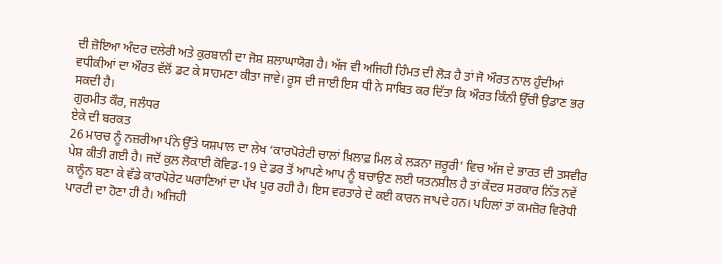ਦੀ ਜ਼ੋਇਆ ਅੰਦਰ ਦਲੇਰੀ ਅਤੇ ਕੁਰਬਾਨੀ ਦਾ ਜੋਸ਼ ਸ਼ਲਾਘਾਯੋਗ ਹੈ। ਅੱਜ ਵੀ ਅਜਿਹੀ ਹਿੰਮਤ ਦੀ ਲੋੜ ਹੈ ਤਾਂ ਜੋ ਔਰਤ ਨਾਲ ਹੁੰਦੀਆਂ ਵਧੀਕੀਆਂ ਦਾ ਔਰਤ ਵੱਲੋਂ ਡਟ ਕੇ ਸਾਹਮਣਾ ਕੀਤਾ ਜਾਵੇ। ਰੂਸ ਦੀ ਜਾਈ ਇਸ ਧੀ ਨੇ ਸਾਬਿਤ ਕਰ ਦਿੱਤਾ ਕਿ ਔਰਤ ਕਿੰਨੀ ਉੱਚੀ ਉਡਾਣ ਭਰ ਸਕਦੀ ਹੈ।
ਗੁਰਮੀਤ ਕੌਰ, ਜਲੰਧਰ
ਏਕੇ ਦੀ ਬਰਕਤ
26 ਮਾਰਚ ਨੂੰ ਨਜ਼ਰੀਆ ਪੰਨੇ ਉੱਤੇ ਯਸ਼ਪਾਲ ਦਾ ਲੇਖ ‘ਕਾਰਪੋਰੇਟੀ ਚਾਲਾਂ ਖ਼ਿਲਾਫ਼ ਮਿਲ ਕੇ ਲੜਨਾ ਜ਼ਰੂਰੀ’ ਵਿਚ ਅੱਜ ਦੇ ਭਾਰਤ ਦੀ ਤਸਵੀਰ ਪੇਸ਼ ਕੀਤੀ ਗਈ ਹੈ। ਜਦੋਂ ਕੁਲ ਲੋਕਾਈ ਕੋਵਿਡ-19 ਦੇ ਡਰ ਤੋਂ ਆਪਣੇ ਆਪ ਨੂੰ ਬਚਾਉਣ ਲਈ ਯਤਨਸ਼ੀਲ ਹੈ ਤਾਂ ਕੇਂਦਰ ਸਰਕਾਰ ਨਿੱਤ ਨਵੇਂ ਕਾਨੂੰਨ ਬਣਾ ਕੇ ਵੱਡੇ ਕਾਰਪੋਰੇਟ ਘਰਾਣਿਆਂ ਦਾ ਪੱਖ ਪੂਰ ਰਹੀ ਹੈ। ਇਸ ਵਰਤਾਰੇ ਦੇ ਕਈ ਕਾਰਨ ਜਾਪਦੇ ਹਨ। ਪਹਿਲਾਂ ਤਾਂ ਕਮਜ਼ੋਰ ਵਿਰੋਧੀ ਪਾਰਟੀ ਦਾ ਹੋਣਾ ਹੀ ਹੈ। ਅਜਿਹੀ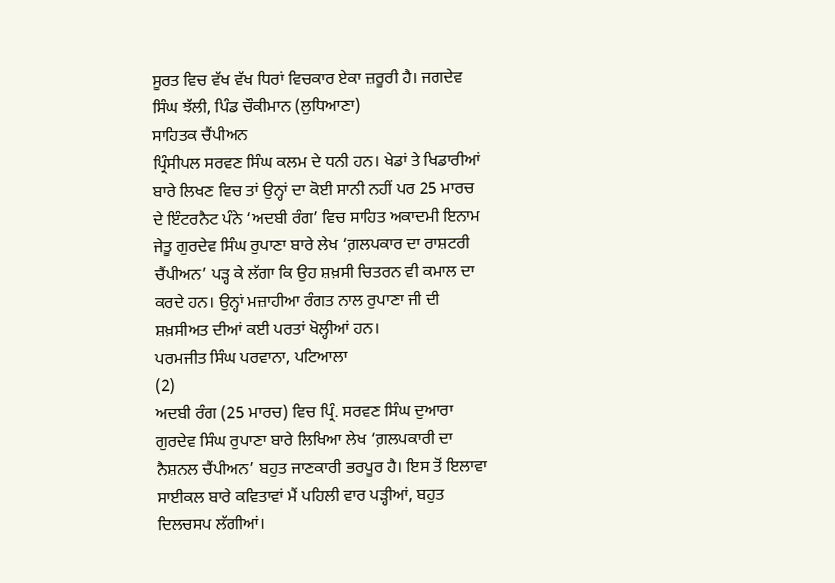ਸੂਰਤ ਵਿਚ ਵੱਖ ਵੱਖ ਧਿਰਾਂ ਵਿਚਕਾਰ ਏਕਾ ਜ਼ਰੂਰੀ ਹੈ। ਜਗਦੇਵ ਸਿੰਘ ਝੱਲੀ, ਪਿੰਡ ਚੌਕੀਮਾਨ (ਲੁਧਿਆਣਾ)
ਸਾਹਿਤਕ ਚੈਂਪੀਅਨ
ਪ੍ਰਿੰਸੀਪਲ ਸਰਵਣ ਸਿੰਘ ਕਲਮ ਦੇ ਧਨੀ ਹਨ। ਖੇਡਾਂ ਤੇ ਖਿਡਾਰੀਆਂ ਬਾਰੇ ਲਿਖਣ ਵਿਚ ਤਾਂ ਉਨ੍ਹਾਂ ਦਾ ਕੋਈ ਸਾਨੀ ਨਹੀਂ ਪਰ 25 ਮਾਰਚ ਦੇ ਇੰਟਰਨੈਟ ਪੰਨੇ ‘ਅਦਬੀ ਰੰਗ’ ਵਿਚ ਸਾਹਿਤ ਅਕਾਦਮੀ ਇਨਾਮ ਜੇਤੂ ਗੁਰਦੇਵ ਸਿੰਘ ਰੁਪਾਣਾ ਬਾਰੇ ਲੇਖ ‘ਗ਼ਲਪਕਾਰ ਦਾ ਰਾਸ਼ਟਰੀ ਚੈਂਪੀਅਨ’ ਪੜ੍ਹ ਕੇ ਲੱਗਾ ਕਿ ਉਹ ਸ਼ਖ਼ਸੀ ਚਿਤਰਨ ਵੀ ਕਮਾਲ ਦਾ ਕਰਦੇ ਹਨ। ਉਨ੍ਹਾਂ ਮਜ਼ਾਹੀਆ ਰੰਗਤ ਨਾਲ ਰੁਪਾਣਾ ਜੀ ਦੀ ਸ਼ਖ਼ਸੀਅਤ ਦੀਆਂ ਕਈ ਪਰਤਾਂ ਖੋਲ੍ਹੀਆਂ ਹਨ।
ਪਰਮਜੀਤ ਸਿੰਘ ਪਰਵਾਨਾ, ਪਟਿਆਲਾ
(2)
ਅਦਬੀ ਰੰਗ (25 ਮਾਰਚ) ਵਿਚ ਪ੍ਰਿੰ. ਸਰਵਣ ਸਿੰਘ ਦੁਆਰਾ ਗੁਰਦੇਵ ਸਿੰਘ ਰੁਪਾਣਾ ਬਾਰੇ ਲਿਖਿਆ ਲੇਖ ‘ਗ਼ਲਪਕਾਰੀ ਦਾ ਨੈਸ਼ਨਲ ਚੈਂਪੀਅਨ’ ਬਹੁਤ ਜਾਣਕਾਰੀ ਭਰਪੂਰ ਹੈ। ਇਸ ਤੋਂ ਇਲਾਵਾ ਸਾਈਕਲ ਬਾਰੇ ਕਵਿਤਾਵਾਂ ਮੈਂ ਪਹਿਲੀ ਵਾਰ ਪੜ੍ਹੀਆਂ, ਬਹੁਤ ਦਿਲਚਸਪ ਲੱਗੀਆਂ।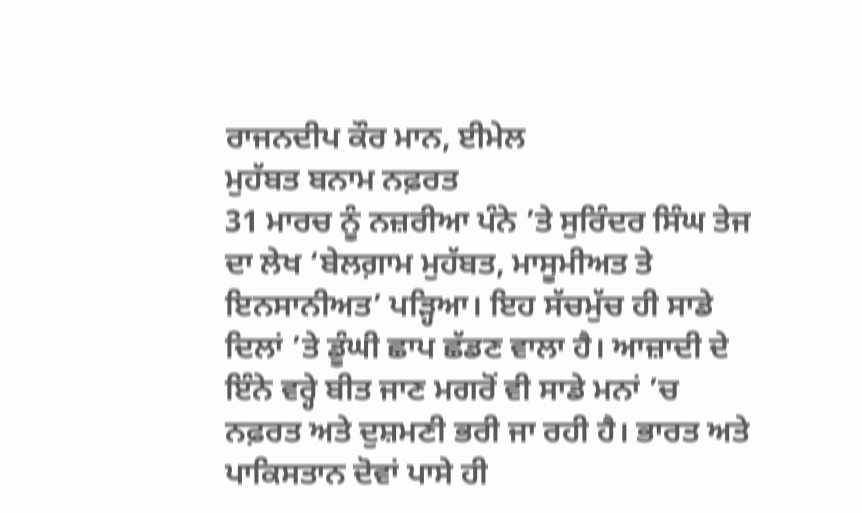ਰਾਜਨਦੀਪ ਕੌਰ ਮਾਨ, ਈਮੇਲ
ਮੁਹੱਬਤ ਬਨਾਮ ਨਫ਼ਰਤ
31 ਮਾਰਚ ਨੂੰ ਨਜ਼ਰੀਆ ਪੰਨੇ ’ਤੇ ਸੁਰਿੰਦਰ ਸਿੰਘ ਤੇਜ ਦਾ ਲੇਖ ‘ਬੇਲਗ਼ਾਮ ਮੁਹੱਬਤ, ਮਾਸੂਮੀਅਤ ਤੇ ਇਨਸਾਨੀਅਤ’ ਪੜ੍ਹਿਆ। ਇਹ ਸੱਚਮੁੱਚ ਹੀ ਸਾਡੇ ਦਿਲਾਂ ’ਤੇ ਡੂੰਘੀ ਛਾਪ ਛੱਡਣ ਵਾਲਾ ਹੈ। ਆਜ਼ਾਦੀ ਦੇ ਇੰਨੇ ਵਰ੍ਹੇ ਬੀਤ ਜਾਣ ਮਗਰੋਂ ਵੀ ਸਾਡੇ ਮਨਾਂ ’ਚ ਨਫ਼ਰਤ ਅਤੇ ਦੁਸ਼ਮਣੀ ਭਰੀ ਜਾ ਰਹੀ ਹੈ। ਭਾਰਤ ਅਤੇ ਪਾਕਿਸਤਾਨ ਦੋਵਾਂ ਪਾਸੇ ਹੀ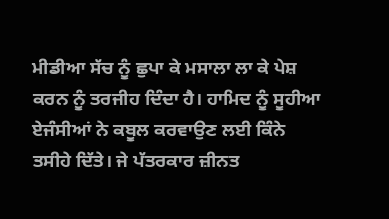ਮੀਡੀਆ ਸੱਚ ਨੂੰ ਛੁਪਾ ਕੇ ਮਸਾਲਾ ਲਾ ਕੇ ਪੇਸ਼ ਕਰਨ ਨੂੰ ਤਰਜੀਹ ਦਿੰਦਾ ਹੈ। ਹਾਮਿਦ ਨੂੰ ਸੂਹੀਆ ਏਜੰਸੀਆਂ ਨੇ ਕਬੂਲ ਕਰਵਾਉਣ ਲਈ ਕਿੰਨੇ ਤਸੀਹੇ ਦਿੱਤੇ। ਜੇ ਪੱਤਰਕਾਰ ਜ਼ੀਨਤ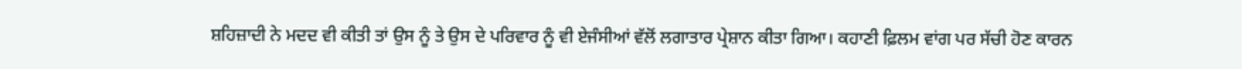ਸ਼ਹਿਜ਼ਾਦੀ ਨੇ ਮਦਦ ਵੀ ਕੀਤੀ ਤਾਂ ਉਸ ਨੂੰ ਤੇ ਉਸ ਦੇ ਪਰਿਵਾਰ ਨੂੰ ਵੀ ਏਜੰਸੀਆਂ ਵੱਲੋਂ ਲਗਾਤਾਰ ਪ੍ਰੇਸ਼ਾਨ ਕੀਤਾ ਗਿਆ। ਕਹਾਣੀ ਫ਼ਿਲਮ ਵਾਂਗ ਪਰ ਸੱਚੀ ਹੋਣ ਕਾਰਨ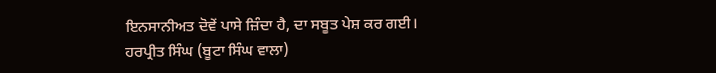ਇਨਸਾਨੀਅਤ ਦੋਵੇਂ ਪਾਸੇ ਜ਼ਿੰਦਾ ਹੈ, ਦਾ ਸਬੂਤ ਪੇਸ਼ ਕਰ ਗਈ।
ਹਰਪ੍ਰੀਤ ਸਿੰਘ (ਬੂਟਾ ਸਿੰਘ ਵਾਲਾ)